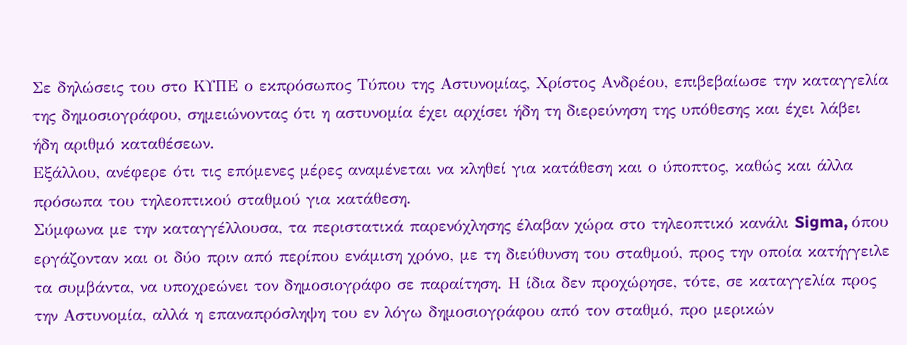Σε δηλώσεις του στο ΚΥΠΕ ο εκπρόσωπος Τύπου της Αστυνομίας, Χρίστος Ανδρέου, επιβεβαίωσε την καταγγελία της δημοσιογράφου, σημειώνοντας ότι η αστυνομία έχει αρχίσει ήδη τη διερεύνηση της υπόθεσης και έχει λάβει ήδη αριθμό καταθέσεων.
Εξάλλου, ανέφερε ότι τις επόμενες μέρες αναμένεται να κληθεί για κατάθεση και ο ύποπτος, καθώς και άλλα πρόσωπα του τηλεοπτικού σταθμού για κατάθεση.
Σύμφωνα με την καταγγέλλουσα, τα περιστατικά παρενόχλησης έλαβαν χώρα στο τηλεοπτικό κανάλι Sigma, όπου εργάζονταν και οι δύο πριν από περίπου ενάμιση χρόνο, με τη διεύθυνση του σταθμού, προς την οποία κατήγγειλε τα συμβάντα, να υποχρεώνει τον δημοσιογράφο σε παραίτηση. Η ίδια δεν προχώρησε, τότε, σε καταγγελία προς την Αστυνομία, αλλά η επαναπρόσληψη του εν λόγω δημοσιογράφου από τον σταθμό, προ μερικών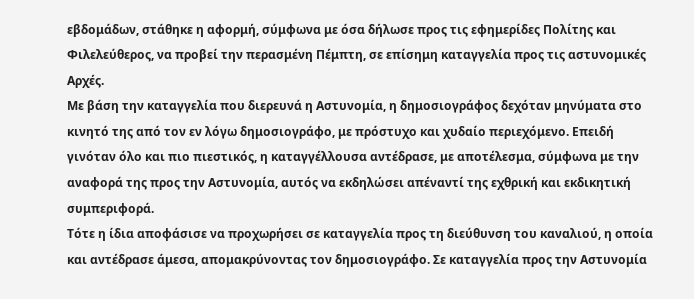εβδομάδων, στάθηκε η αφορμή, σύμφωνα με όσα δήλωσε προς τις εφημερίδες Πολίτης και Φιλελεύθερος, να προβεί την περασμένη Πέμπτη, σε επίσημη καταγγελία προς τις αστυνομικές Αρχές.
Με βάση την καταγγελία που διερευνά η Αστυνομία, η δημοσιογράφος δεχόταν μηνύματα στο κινητό της από τον εν λόγω δημοσιογράφο, με πρόστυχο και χυδαίο περιεχόμενο. Επειδή γινόταν όλο και πιο πιεστικός, η καταγγέλλουσα αντέδρασε, με αποτέλεσμα, σύμφωνα με την αναφορά της προς την Αστυνομία, αυτός να εκδηλώσει απέναντί της εχθρική και εκδικητική συμπεριφορά.
Τότε η ίδια αποφάσισε να προχωρήσει σε καταγγελία προς τη διεύθυνση του καναλιού, η οποία και αντέδρασε άμεσα, απομακρύνοντας τον δημοσιογράφο. Σε καταγγελία προς την Αστυνομία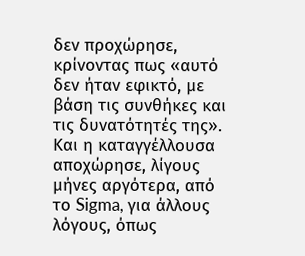δεν προχώρησε, κρίνοντας πως «αυτό δεν ήταν εφικτό, με βάση τις συνθήκες και τις δυνατότητές της». Και η καταγγέλλουσα αποχώρησε, λίγους μήνες αργότερα, από το Sigma, για άλλους λόγους, όπως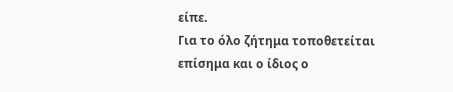είπε.
Για το όλο ζήτημα τοποθετείται επίσημα και ο ίδιος ο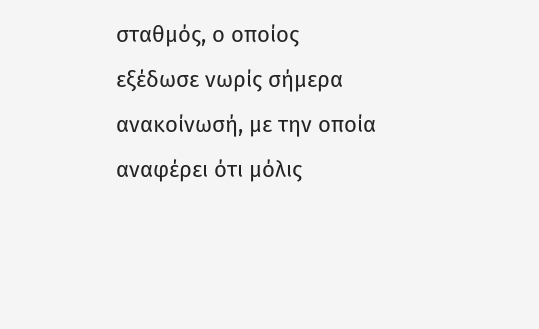σταθμός, ο οποίος εξέδωσε νωρίς σήμερα ανακοίνωσή, με την οποία αναφέρει ότι μόλις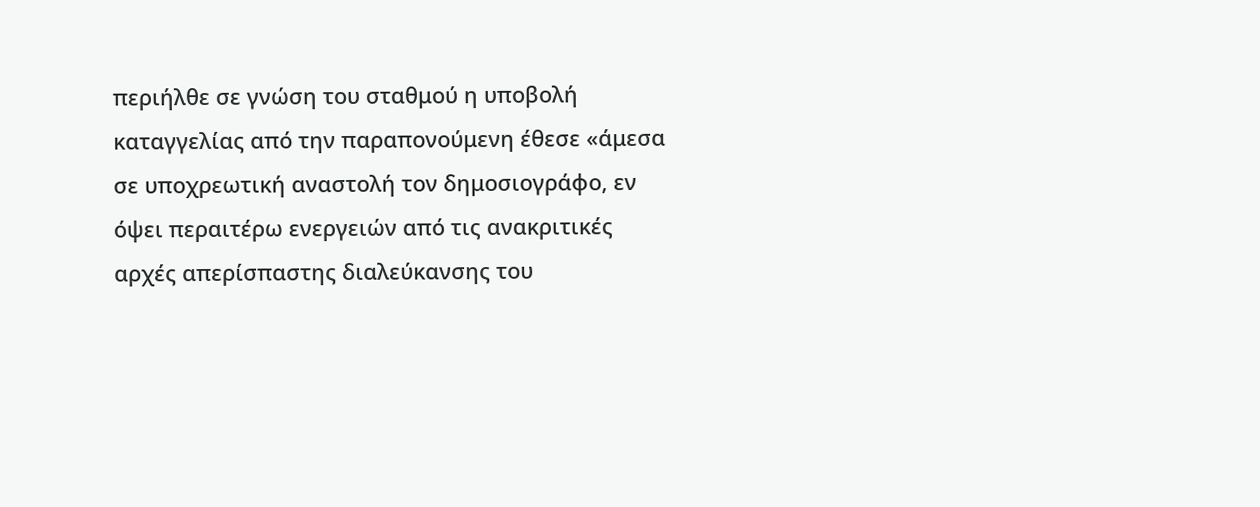περιήλθε σε γνώση του σταθμού η υποβολή καταγγελίας από την παραπονούμενη έθεσε «άμεσα σε υποχρεωτική αναστολή τον δημοσιογράφο, εν όψει περαιτέρω ενεργειών από τις ανακριτικές αρχές απερίσπαστης διαλεύκανσης του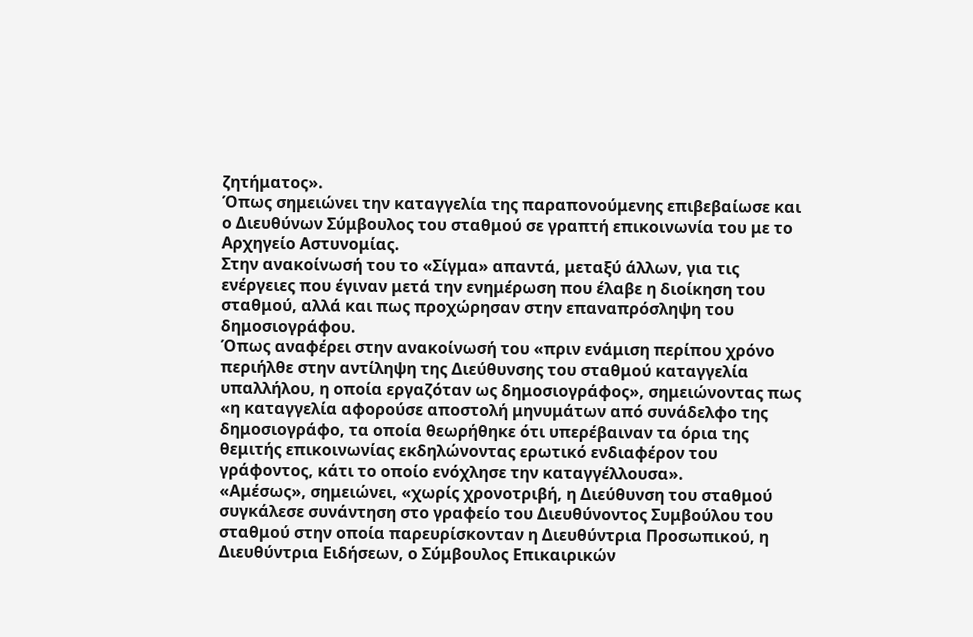ζητήματος».
Όπως σημειώνει την καταγγελία της παραπονούμενης επιβεβαίωσε και ο Διευθύνων Σύμβουλος του σταθμού σε γραπτή επικοινωνία του με το Αρχηγείο Αστυνομίας.
Στην ανακοίνωσή του το «Σίγμα» απαντά, μεταξύ άλλων, για τις ενέργειες που έγιναν μετά την ενημέρωση που έλαβε η διοίκηση του σταθμού, αλλά και πως προχώρησαν στην επαναπρόσληψη του δημοσιογράφου.
Όπως αναφέρει στην ανακοίνωσή του «πριν ενάμιση περίπου χρόνο περιήλθε στην αντίληψη της Διεύθυνσης του σταθμού καταγγελία υπαλλήλου, η οποία εργαζόταν ως δημοσιογράφος», σημειώνοντας πως «η καταγγελία αφορούσε αποστολή μηνυμάτων από συνάδελφο της δημοσιογράφο, τα οποία θεωρήθηκε ότι υπερέβαιναν τα όρια της θεμιτής επικοινωνίας εκδηλώνοντας ερωτικό ενδιαφέρον του γράφοντος, κάτι το οποίο ενόχλησε την καταγγέλλουσα».
«Αμέσως», σημειώνει, «χωρίς χρονοτριβή, η Διεύθυνση του σταθμού συγκάλεσε συνάντηση στο γραφείο του Διευθύνοντος Συμβούλου του σταθμού στην οποία παρευρίσκονταν η Διευθύντρια Προσωπικού, η Διευθύντρια Ειδήσεων, ο Σύμβουλος Επικαιρικών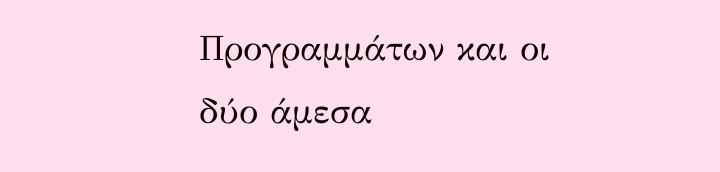Προγραμμάτων και οι δύο άμεσα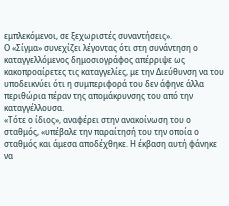εμπλεκόμενοι, σε ξεχωριστές συναντήσεις».
Ο «Σίγμα» συνεχίζει λέγοντας ότι στη συνάντηση ο καταγγελλόμενος δημοσιογράφος απέρριψε ως κακοπροαίρετες τις καταγγελίες, με την Διεύθυνση να του υποδεικνύει ότι η συμπεριφορά του δεν άφηνε άλλα περιθώρια πέραν της απομάκρυνσης του από την καταγγέλλουσα.
«Τότε ο ίδιος», αναφέρει στην ανακοίνωση του ο σταθμός, «υπέβαλε την παραίτησή του την οποία ο σταθμός και άμεσα αποδέχθηκε. Η έκβαση αυτή φάνηκε να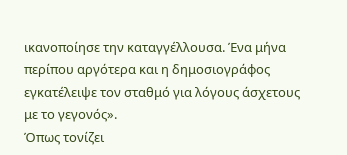ικανοποίησε την καταγγέλλουσα. Ένα μήνα περίπου αργότερα και η δημοσιογράφος εγκατέλειψε τον σταθμό για λόγους άσχετους με το γεγονός».
Όπως τονίζει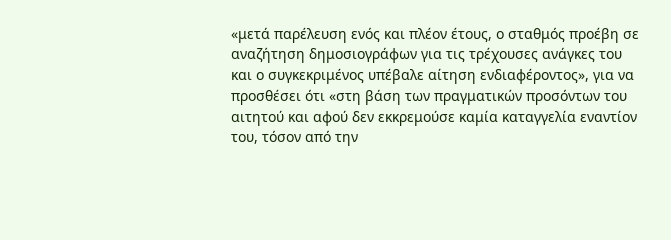«μετά παρέλευση ενός και πλέον έτους, ο σταθμός προέβη σε αναζήτηση δημοσιογράφων για τις τρέχουσες ανάγκες του και ο συγκεκριμένος υπέβαλε αίτηση ενδιαφέροντος», για να προσθέσει ότι «στη βάση των πραγματικών προσόντων του αιτητού και αφού δεν εκκρεμούσε καμία καταγγελία εναντίον του, τόσον από την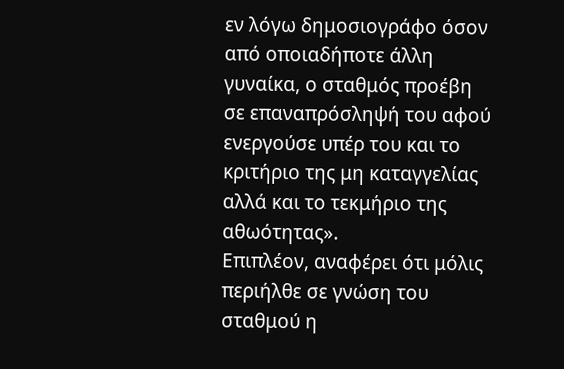εν λόγω δημοσιογράφο όσον από οποιαδήποτε άλλη γυναίκα, ο σταθμός προέβη σε επαναπρόσληψή του αφού ενεργούσε υπέρ του και το κριτήριο της μη καταγγελίας αλλά και το τεκμήριο της αθωότητας».
Επιπλέον, αναφέρει ότι μόλις περιήλθε σε γνώση του σταθμού η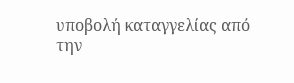υποβολή καταγγελίας από την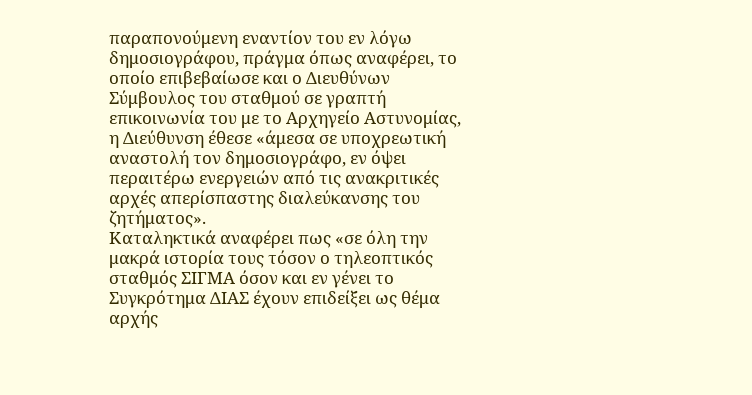παραπονούμενη εναντίον του εν λόγω δημοσιογράφου, πράγμα όπως αναφέρει, το οποίο επιβεβαίωσε και ο Διευθύνων Σύμβουλος του σταθμού σε γραπτή επικοινωνία του με το Αρχηγείο Αστυνομίας, η Διεύθυνση έθεσε «άμεσα σε υποχρεωτική αναστολή τον δημοσιογράφο, εν όψει περαιτέρω ενεργειών από τις ανακριτικές αρχές απερίσπαστης διαλεύκανσης του ζητήματος».
Καταληκτικά αναφέρει πως «σε όλη την μακρά ιστορία τους τόσον ο τηλεοπτικός σταθμός ΣΙΓΜΑ όσον και εν γένει το Συγκρότημα ΔΙΑΣ έχουν επιδείξει ως θέμα αρχής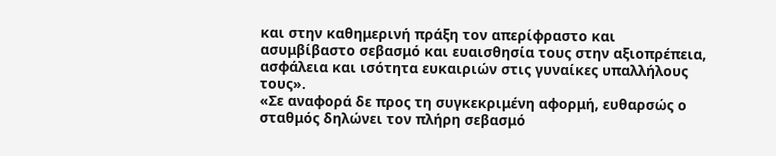και στην καθημερινή πράξη τον απερίφραστο και ασυμβίβαστο σεβασμό και ευαισθησία τους στην αξιοπρέπεια, ασφάλεια και ισότητα ευκαιριών στις γυναίκες υπαλλήλους τους».
«Σε αναφορά δε προς τη συγκεκριμένη αφορμή, ευθαρσώς ο σταθμός δηλώνει τον πλήρη σεβασμό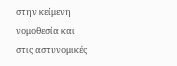στην κείμενη νομοθεσία και στις αστυνομικές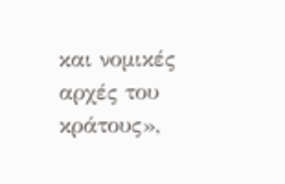και νομικές αρχές του κράτους»,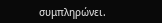συμπληρώνει.